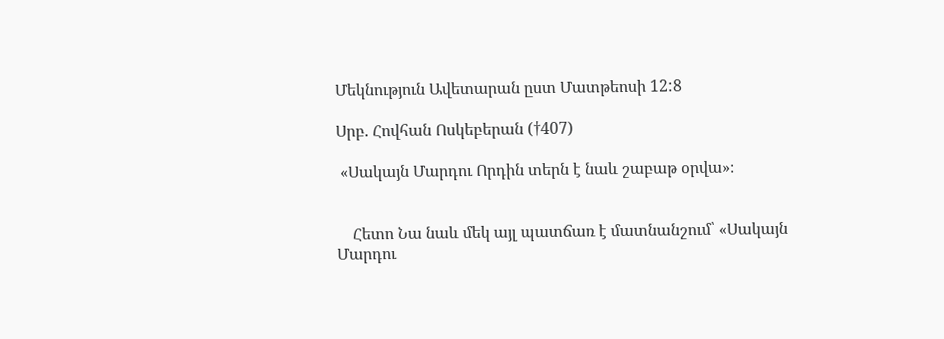Մեկնություն Ավետարան ըստ Մատթեոսի 12:8

Սրբ. Հովհան Ոսկեբերան (†407)

 «Սակայն Մարդու Որդին տերն է նաև շաբաթ օրվա»։


    Հետո Նա նաև մեկ այլ պատճառ է մատնանշում՝ «Սակայն Մարդու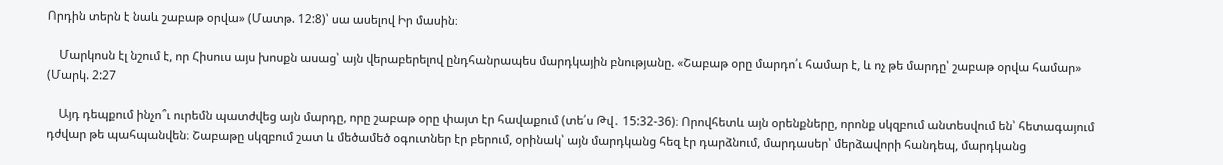Որդին տերն է նաև շաբաթ օրվա» (Մատթ. 12:8)՝ սա ասելով Իր մասին։

    Մարկոսն էլ նշում է, որ Հիսուս այս խոսքն ասաց՝ այն վերաբերելով ընդհանրապես մարդկային բնությանը. «Շաբաթ օրը մարդո՛ւ համար է, և ոչ թե մարդը՝ շաբաթ օրվա համար» (Մարկ. 2:27

    Այդ դեպքում ինչո՞ւ ուրեմն պատժվեց այն մարդը, որը շաբաթ օրը փայտ էր հավաքում (տե՛ս Թվ․ 15:32-36)։ Որովհետև այն օրենքները, որոնք սկզբում անտեսվում են՝ հետագայում դժվար թե պահպանվեն։ Շաբաթը սկզբում շատ և մեծամեծ օգուտներ էր բերում, օրինակ՝ այն մարդկանց հեզ էր դարձնում, մարդասեր՝ մերձավորի հանդեպ, մարդկանց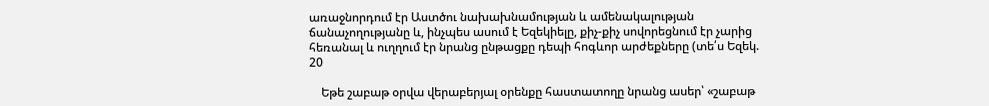առաջնորդում էր Աստծու նախախնամության և ամենակալության ճանաչողությանը և, ինչպես ասում է Եզեկիելը, քիչ-քիչ սովորեցնում էր չարից հեռանալ և ուղղում էր նրանց ընթացքը դեպի հոգևոր արժեքները (տե՛ս Եզեկ. 20

    Եթե շաբաթ օրվա վերաբերյալ օրենքը հաստատողը նրանց ասեր՝ «շաբաթ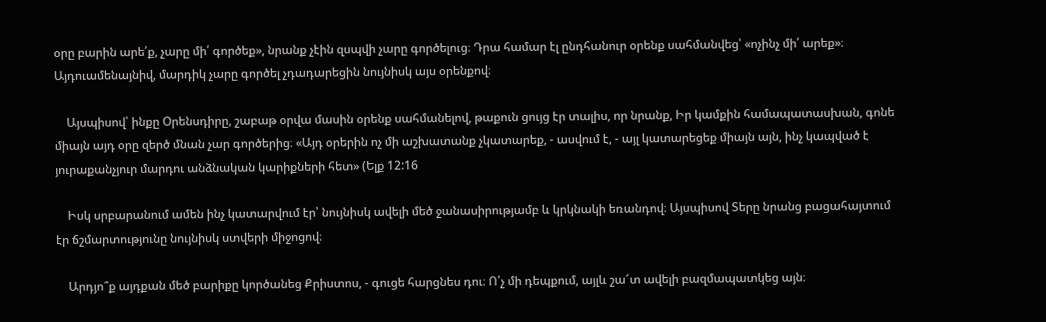օրը բարին արե՛ք, չարը մի՛ գործեք», նրանք չէին զսպվի չարը գործելուց։ Դրա համար էլ ընդհանուր օրենք սահմանվեց՝ «ոչինչ մի՛ արեք»։ Այդուամենայնիվ, մարդիկ չարը գործել չդադարեցին նույնիսկ այս օրենքով։

    Այսպիսով՝ ինքը Օրենսդիրը, շաբաթ օրվա մասին օրենք սահմանելով, թաքուն ցույց էր տալիս, որ նրանք, Իր կամքին համապատասխան, գոնե միայն այդ օրը զերծ մնան չար գործերից։ «Այդ օրերին ոչ մի աշխատանք չկատարեք, - ասվում է, - այլ կատարեցեք միայն այն, ինչ կապված է յուրաքանչյուր մարդու անձնական կարիքների հետ» (Ելք 12:16

    Իսկ սրբարանում ամեն ինչ կատարվում էր՝ նույնիսկ ավելի մեծ ջանասիրությամբ և կրկնակի եռանդով։ Այսպիսով Տերը նրանց բացահայտում էր ճշմարտությունը նույնիսկ ստվերի միջոցով։

    Արդյո՞ք այդքան մեծ բարիքը կործանեց Քրիստոս, - գուցե հարցնես դու։ Ո՛չ մի դեպքում, այլև շա՜տ ավելի բազմապատկեց այն։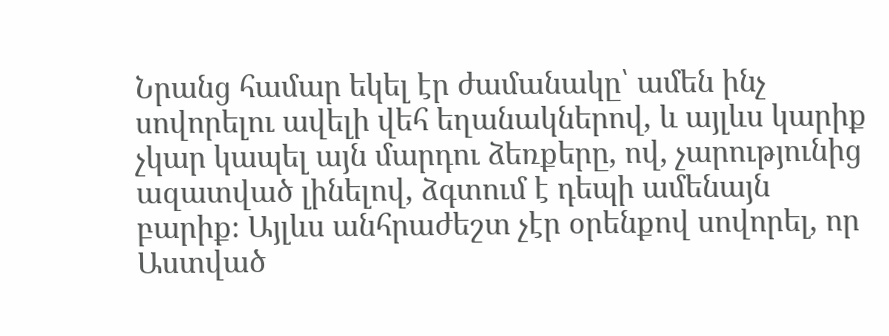Նրանց համար եկել էր ժամանակը՝ ամեն ինչ սովորելու ավելի վեհ եղանակներով, և այլևս կարիք չկար կապել այն մարդու ձեռքերը, ով, չարությունից ազատված լինելով, ձգտում է դեպի ամենայն բարիք։ Այլևս անհրաժեշտ չէր օրենքով սովորել, որ Աստված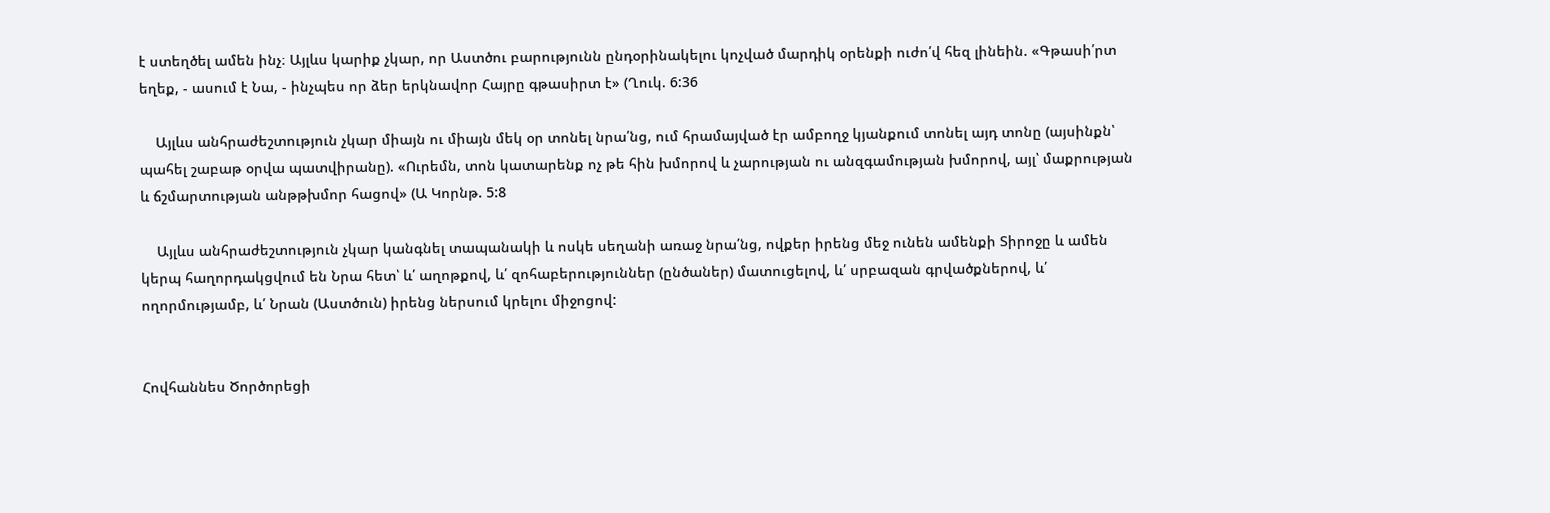է ստեղծել ամեն ինչ։ Այլևս կարիք չկար, որ Աստծու բարությունն ընդօրինակելու կոչված մարդիկ օրենքի ուժո՛վ հեզ լինեին. «Գթասի՛րտ եղեք, - ասում է Նա, - ինչպես որ ձեր երկնավոր Հայրը գթասիրտ է» (Ղուկ. 6:36

    Այլևս անհրաժեշտություն չկար միայն ու միայն մեկ օր տոնել նրա՛նց, ում հրամայված էր ամբողջ կյանքում տոնել այդ տոնը (այսինքն՝ պահել շաբաթ օրվա պատվիրանը). «Ուրեմն, տոն կատարենք ոչ թե հին խմորով և չարության ու անզգամության խմորով, այլ՝ մաքրության և ճշմարտության անթթխմոր հացով» (Ա Կորնթ. 5:8

    Այլևս անհրաժեշտություն չկար կանգնել տապանակի և ոսկե սեղանի առաջ նրա՛նց, ովքեր իրենց մեջ ունեն ամենքի Տիրոջը և ամեն կերպ հաղորդակցվում են Նրա հետ՝ և՛ աղոթքով, և՛ զոհաբերություններ (ընծաներ) մատուցելով, և՛ սրբազան գրվածքներով, և՛ ողորմությամբ, և՛ Նրան (Աստծուն) իրենց ներսում կրելու միջոցով:


Հովհաննես Ծործորեցի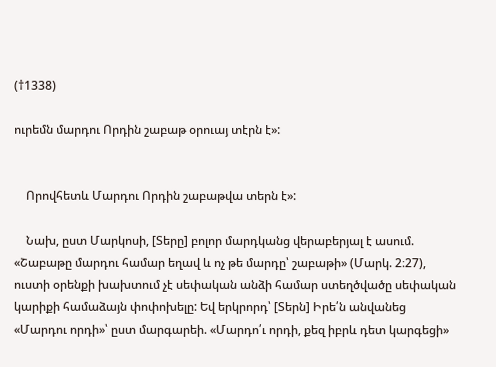(†1338)

ուրեմն մարդու Որդին շաբաթ օրուայ տէրն է»:


    Որովհետև Մարդու Որդին շաբաթվա տերն է»:

    Նախ, ըստ Մարկոսի, [Տերը] բոլոր մարդկանց վերաբերյալ է ասում. «Շաբաթը մարդու համար եղավ և ոչ թե մարդը՝ շաբաթի» (Մարկ. 2։27), ուստի օրենքի խախտում չէ սեփական անձի համար ստեղծվածը սեփական կարիքի համաձայն փոփոխելը: Եվ երկրորդ՝ [Տերն] Իրե՛ն անվանեց «Մարդու որդի»՝ ըստ մարգարեի. «Մարդո՛ւ որդի, քեզ իբրև դետ կարգեցի»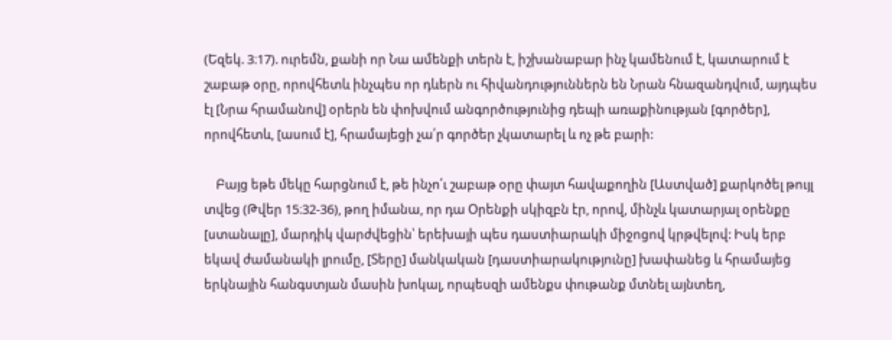(Եզեկ. 3։17). ուրեմն, քանի որ Նա ամենքի տերն է, իշխանաբար ինչ կամենում է, կատարում է շաբաթ օրը, որովհետև ինչպես որ դևերն ու հիվանդություններն են Նրան հնազանդվում, այդպես էլ [Նրա հրամանով] օրերն են փոխվում անգործությունից դեպի առաքինության [գործեր], որովհետև, [ասում է], հրամայեցի չա՛ր գործեր չկատարել և ոչ թե բարի:

    Բայց եթե մեկը հարցնում է, թե ինչո՛ւ շաբաթ օրը փայտ հավաքողին [Աստված] քարկոծել թույլ տվեց (Թվեր 15։32-36), թող իմանա, որ դա Օրենքի սկիզբն էր, որով, մինչև կատարյալ օրենքը [ստանալը], մարդիկ վարժվեցին՝ երեխայի պես դաստիարակի միջոցով կրթվելով: Իսկ երբ եկավ ժամանակի լրումը, [Տերը] մանկական [դաստիարակությունը] խափանեց և հրամայեց երկնային հանգստյան մասին խոկալ, որպեսզի ամենքս փութանք մտնել այնտեղ,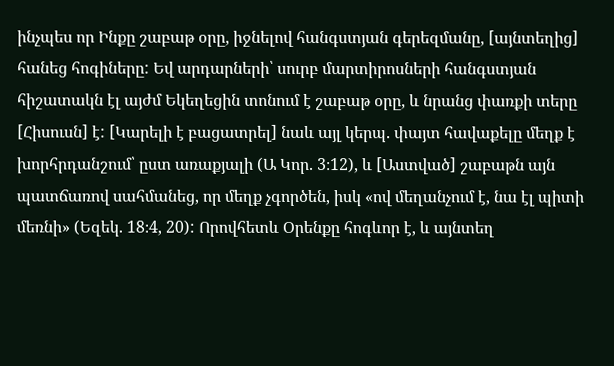ինչպես որ Ինքը շաբաթ օրը, իջնելով հանգստյան գերեզմանը, [այնտեղից] հանեց հոգիները: Եվ արդարների՝ սուրբ մարտիրոսների հանգստյան հիշատակն էլ այժմ Եկեղեցին տոնում է շաբաթ օրը, և նրանց փառքի տերը [Հիսուսն] է: [Կարելի է բացատրել] նաև այլ կերպ. փայտ հավաքելը մեղք է խորհրդանշում՝ ըստ առաքյալի (Ա Կոր. 3։12), և [Աստված] շաբաթն այն պատճառով սահմանեց, որ մեղք չգործեն, իսկ «ով մեղանչում է, նա էլ պիտի մեռնի» (Եզեկ. 18։4, 20): Որովհետև Օրենքը հոգևոր է, և այնտեղ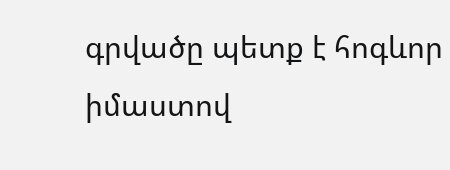գրվածը պետք է հոգևոր իմաստով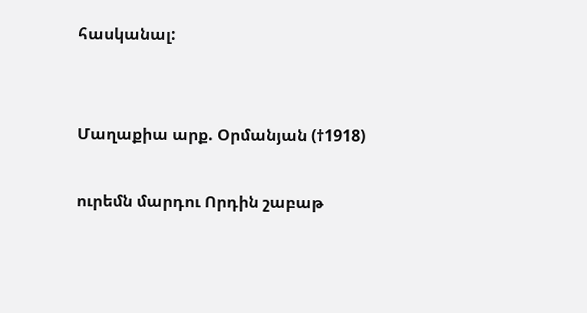հասկանալ:


Մաղաքիա արք. Օրմանյան (†1918)

ուրեմն մարդու Որդին շաբաթ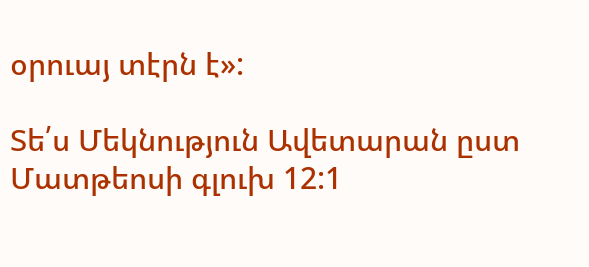օրուայ տէրն է»:

Տե՛ս Մեկնություն Ավետարան ըստ Մատթեոսի գլուխ 12:1